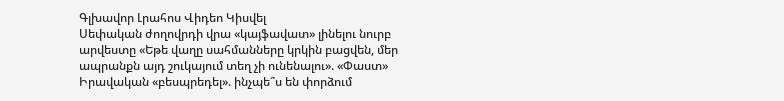Գլխավոր Լրահոս Վիդեո Կիսվել
Սեփական ժողովրդի վրա «կայֆավատ» լինելու նուրբ արվեստը «Եթե վաղը սահմանները կրկին բացվեն, մեր ապրանքն այդ շուկայում տեղ չի ունենալու». «Փաստ» Իրավական «բեսպրեդել». ինչպե՞ս են փորձում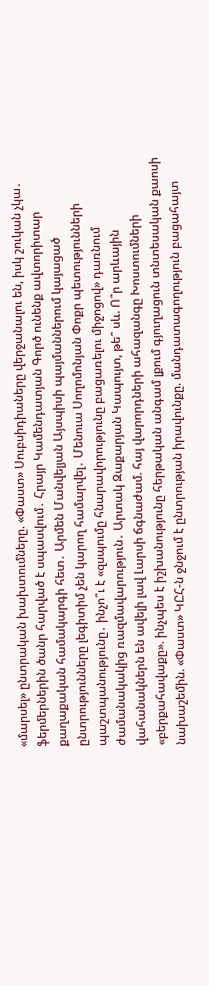«մարսել» ընտրական խախտումները. «Փաստ» Սուբսիդիաները վերջանալու են, իսկ շուկան չկա․ ֆերմերներին ծանր հարված է սպասվում․ Հրայր Կամենդատյան Գործ ունենք ավտորիտար քաղաքական համակարգի հետ․ Արմեն Մանվելյան Այսպիսի պայմաններում կայացած ընտրությունները լեգիտիմ չեն կարող համարվել․ Մենուա Սողոմոնյան Փոքր պետությունների պաշտպանությունը․ ինչո՞ւ է «զսպումը հնարավորությունը բացառելու միջոցով» դառնում ժամանակակից ռազմավարություն․ Արտակ Զաքարյան Կապույտ, թե՞ սև. Ո՞ր արևային վահանակներն են ավելի լավ Լարսի ճգնաժամ. հայ վարորդների ահազանգը Խոստումների «բերքահավաքը». ինչպես է իշխանությունը հերթական անգամ լքում գյուղացուն տնտեսական քաոսի նախաշեմին. «Փաստ» ԿԸՀ-ն ջնջում է ընտրության իրավունքը. մանդատագողություն բացահայտ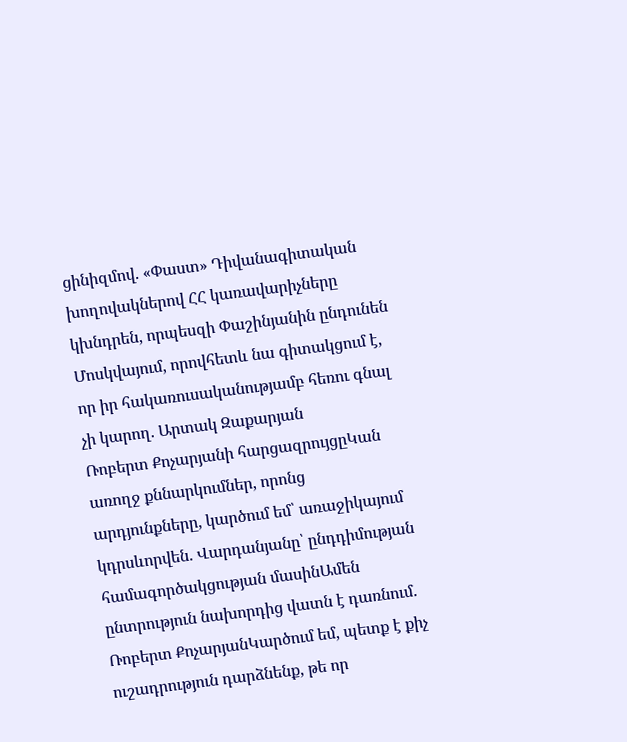ցինիզմով. «Փաստ» Դիվանագիտական խողովակներով ՀՀ կառավարիչները կխնդրեն, որպեսզի Փաշինյանին ընդունեն Մոսկվայում, որովհետև նա գիտակցում է, որ իր հակառուսականությամբ հեռու գնալ չի կարող. Արտակ Զաքարյան
Ռոբերտ Քոչարյանի հարցազրույցըԿան առողջ քննարկումներ, որոնց արդյունքները, կարծում եմ՝ առաջիկայում կդրսևորվեն. Վարդանյանը՝ ընդդիմության համագործակցության մասինԱմեն ընտրություն նախորդից վատն է դառնում․ Ռոբերտ ՔոչարյանԿարծում եմ, պետք է քիչ ուշադրություն դարձնենք, թե որ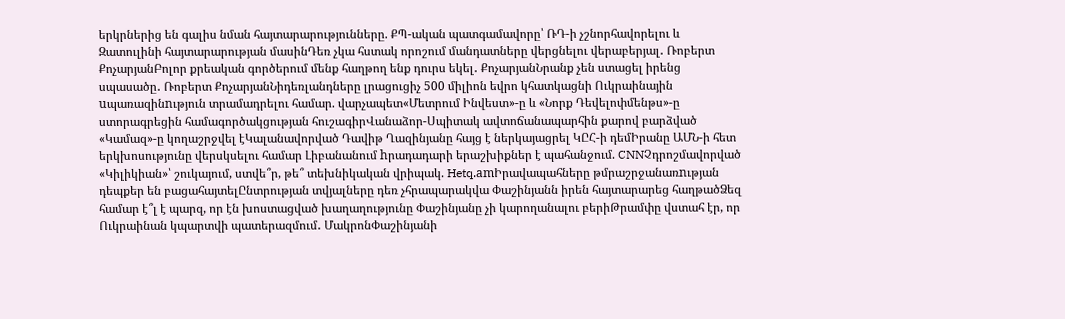երկրներից են գալիս նման հայտարարությունները. ՔՊ-ական պատգամավորը՝ ՌԴ-ի չշնորհավորելու և Զատուլինի հայտարարության մասինԴեռ չկա հստակ որոշում մանդատները վերցնելու վերաբերյալ․ Ռոբերտ ՔոչարյանԲոլոր քրեական գործերում մենք հաղթող ենք դուրս եկել․ ՔոչարյանՆրանք չեն ստացել իրենց սպասածը․ Ռոբերտ ՔոչարյանՆիդեռլանդները լրացուցիչ 500 միլիոն եվրո կհատկացնի Ուկրաինային uպառազինnւթյուն տրամադրելու համար. վարչապետ«Մետրում Ինվեստ»-ը և «Նորք Դեվելոփմենթս»-ը ստորագրեցին համագործակցության հուշագիրՎանաձոր-Սպիտակ ավտոճանապարհին քարով բարձված «Կամազ»-ը կողաշրջվել էԿալանավորված Դավիթ Ղազինյանը հայց է ներկայացրել ԿԸՀ-ի դեմԻրանը ԱՄՆ-ի հետ երկխոսությունը վերսկսելու համար Լիբանանում hրադադարի երաշխիքներ է պահանջում. CNNՉդրոշմավորված «Կիլիկիան»՝ շուկայում, ստվե՞ր, թե՞ տեխնիկական վրիպակ. Hetq.amԻրավապահները թմրաշրջանառnւթյան դեպքեր են բացահայտելԸնտրության տվյալները դեռ չհրապարակվա Փաշինյանն իրեն հայտարարեց հաղթածՁեզ համար է՞լ է պարզ, որ էն խոստացված խաղաղությունը Փաշինյանը չի կարողանալու բերիԹրամփը վստահ էր, որ Ուկրաինան կպարտվի պատերազմում․ ՄակրոնՓաշինյանի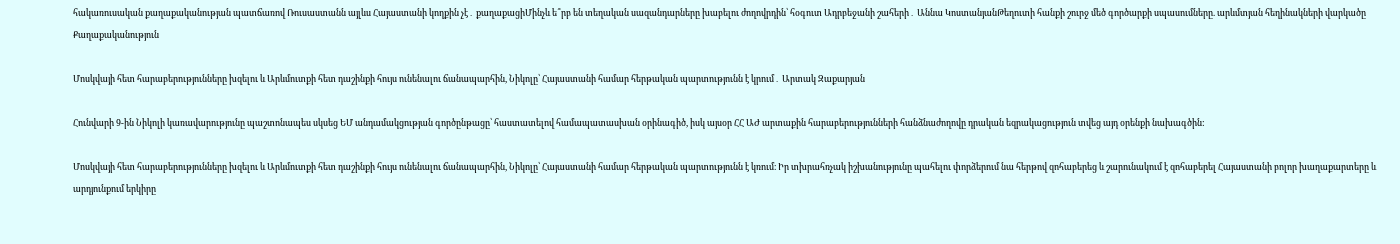հակառուսական քաղաքականության պատճառով Ռուսաստանն այլևս Հայաստանի կողքին չէ․ քաղաքացիՄինչև ե՞րբ են տեղական սազանդարները խաբելու ժողովրդին՝ հօգուտ Ադրբեջանի շահերի․ Աննա ԿոստանյանԹեղուտի հանքի շուրջ մեծ գործարքի սպասումները. արևմտյան հեղինակների վարկածը
Քաղաքականություն

Մոսկվայի հետ հարաբերությունները խզելու և Արևմուտքի հետ դաշինքի հույս ունենալու ճանապարհին, Նիկոլը՝ Հայաստանի համար հերթական պարտությունն է կրում․ Արտակ Զաքարյան

Հունվարի 9-ին Նիկոլի կառավարությունը պաշտոնապես սկսեց ԵՄ անդամակցության գործընթացը՝ հաստատելով համապատասխան օրինագիծ, իսկ այսօր ՀՀ ԱԺ արտաքին հարաբերությունների հանձնաժողովը դրական եզրակացություն տվեց այդ օրենքի նախագծին:

Մոսկվայի հետ հարաբերությունները խզելու և Արևմուտքի հետ դաշինքի հույս ունենալու ճանապարհին, Նիկոլը՝ Հայաստանի համար հերթական պարտությունն է կռում։ Իր տխրահռչակ իշխանությունը պահելու փորձերում նա հերթով զոհաբերեց և շարունակում է զոհաբերել Հայաստանի բոլոր խաղաքարտերը և արդյունքում երկիրը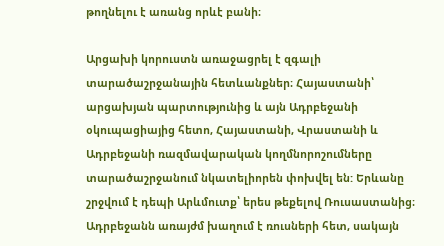թողնելու է առանց որևէ բանի։

Արցախի կորուստն առաջացրել է զգալի տարածաշրջանային հետևանքներ։ Հայաստանի՝ արցախյան պարտությունից և այն Ադրբեջանի օկուպացիայից հետո, Հայաստանի, Վրաստանի և Ադրբեջանի ռազմավարական կողմնորոշումները տարածաշրջանում նկատելիորեն փոխվել են: Երևանը շրջվում է դեպի Արևմուտք՝ երես թեքելով Ռուսաստանից։ Ադրբեջանն առայժմ խաղում է ռուսների հետ, սակայն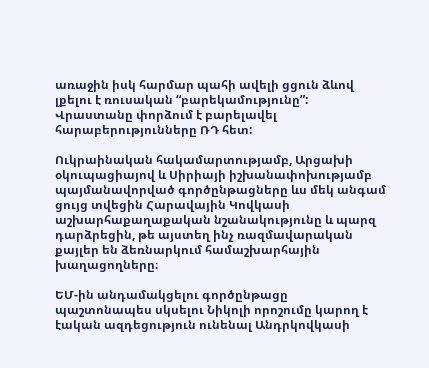առաջին իսկ հարմար պահի ավելի ցցուն ձևով լքելու է ռուսական “բարեկամությունը”: Վրաստանը փորձում է բարելավել հարաբերությունները ՌԴ հետ:

Ուկրաինական հակամարտությամբ, Արցախի օկուպացիայով և Սիրիայի իշխանափոխությամբ պայմանավորված գործընթացները ևս մեկ անգամ ցույց տվեցին Հարավային Կովկասի աշխարհաքաղաքական նշանակությունը և պարզ դարձրեցին, թե այստեղ ինչ ռազմավարական քայլեր են ձեռնարկում համաշխարհային խաղացողները։

ԵՄ-ին անդամակցելու գործընթացը պաշտոնապես սկսելու Նիկոլի որոշումը կարող է էական ազդեցություն ունենալ Անդրկովկասի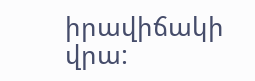իրավիճակի վրա: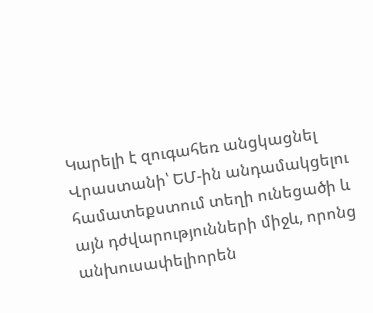Կարելի է զուգահեռ անցկացնել Վրաստանի՝ ԵՄ-ին անդամակցելու համատեքստում տեղի ունեցածի և այն դժվարությունների միջև, որոնց անխուսափելիորեն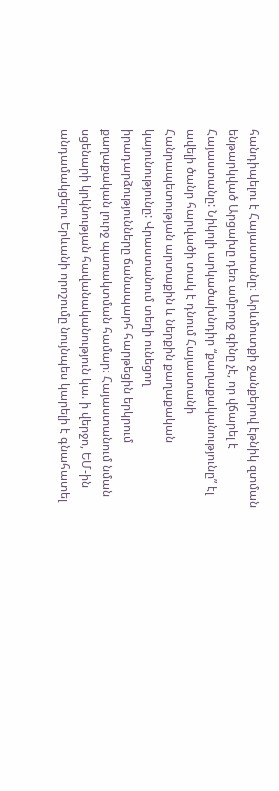հանդիպելու է Հայաստանը։ Արևմուտքի ջանքերով էթնիկ զտման ենթարկված Արցախը դեռ ամբողջ գինը չէ, որ վճարել է Հայաստանը: Նիկոլի արկածախնդիր “քաղաքականությունը” էլ ավելի ծանր հարվածի տակ է դնում Հայաստանի Հանրապետության արտաքին և ներքին քաղաքական կայունությունը: Վրաստանում տեղի ունեցող իրադարձությունները ճանապարհ հարթեցին երկրում քաղաքական լուրջ պառակտման համար։ Հայաստանում նման սցենարի կրկնության հավանականություն կա. ի վերջո, ԵՄ-ին անդամակցելու Երևանի որոշումը նույնպես կարելի է գնահատել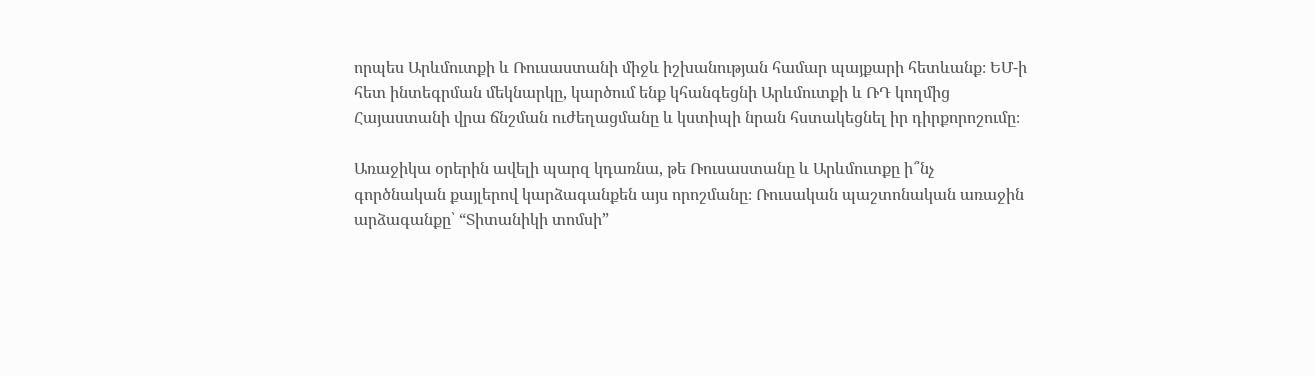որպես Արևմուտքի և Ռուսաստանի միջև իշխանության համար պայքարի հետևանք։ ԵՄ-ի հետ ինտեգրման մեկնարկը, կարծում ենք կհանգեցնի Արևմուտքի և ՌԴ կողմից Հայաստանի վրա ճնշման ուժեղացմանը և կստիպի նրան հստակեցնել իր դիրքորոշումը։

Առաջիկա օրերին ավելի պարզ կդառնա, թե Ռուսաստանը և Արևմուտքը ի՞նչ գործնական քայլերով կարձագանքեն այս որոշմանը։ Ռուսական պաշտոնական առաջին արձագանքը՝ “Տիտանիկի տոմսի”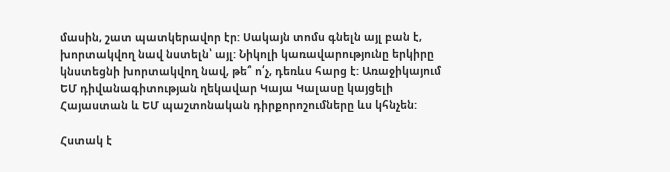մասին, շատ պատկերավոր էր: Սակայն տոմս գնելն այլ բան է, խորտակվող նավ նստելն՝ այլ: Նիկոլի կառավարությունը երկիրը կնստեցնի խորտակվող նավ, թե՞ ո՛չ, դեռևս հարց է: Առաջիկայում ԵՄ դիվանագիտության ղեկավար Կայա Կալասը կայցելի Հայաստան և ԵՄ պաշտոնական դիրքորոշումները ևս կհնչեն:

Հստակ է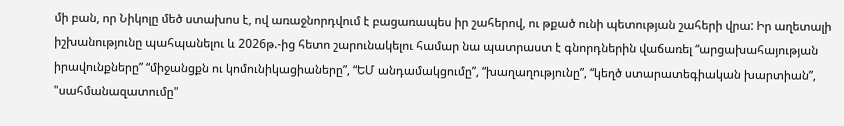մի բան, որ Նիկոլը մեծ ստախոս է, ով առաջնորդվում է բացառապես իր շահերով, ու թքած ունի պետության շահերի վրա: Իր աղետալի իշխանությունը պահպանելու և 2026թ.-ից հետո շարունակելու համար նա պատրաստ է գնորդներին վաճառել “արցախահայության իրավունքները” “միջանցքն ու կոմունիկացիաները”, “ԵՄ անդամակցումը”, “խաղաղությունը”, “կեղծ ստարատեգիական խարտիան”, "սահմանազատումը"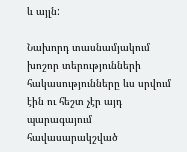և այլն:

Նախորդ տասնամյակում խոշոր տերությունների հակասությունները ևս սրվում էին ու հեշտ չէր այդ պարագայում հավասարակշված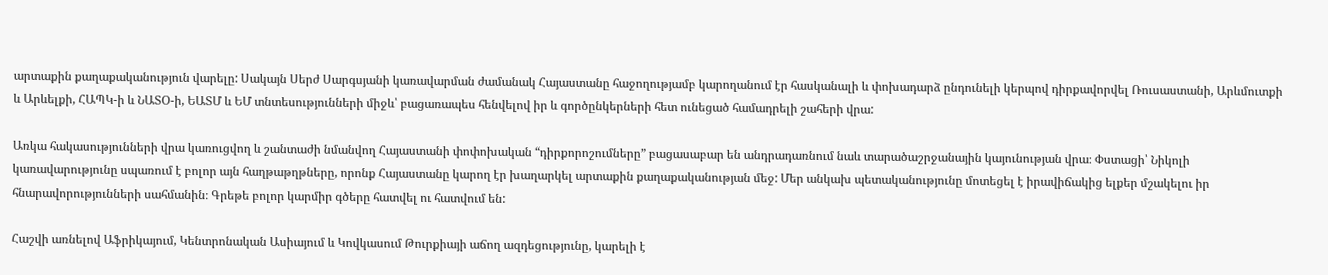արտաքին քաղաքականություն վարելը: Սակայն Սերժ Սարգսյանի կառավարման ժամանակ Հայաստանը հաջողությամբ կարողանում էր հասկանալի և փոխադարձ ընդունելի կերպով դիրքավորվել Ռուսաստանի, Արևմուտքի և Արևելքի, ՀԱՊԿ-ի և ՆԱՏՕ-ի, ԵԱՏՄ և ԵՄ տնտեսությունների միջև՝ բացառապես հենվելով իր և գործընկերների հետ ունեցած համադրելի շահերի վրա:

Առկա հակասությունների վրա կառուցվող և շանտաժի նմանվող Հայաստանի փոփոխական “դիրքորոշումները” բացասաբար են անդրադառնում նաև տարածաշրջանային կայունության վրա։ Փստացի՝ Նիկոլի կառավարությունը սպառում է բոլոր այն հաղթաթղթները, որոնք Հայաստանը կարող էր խաղարկել արտաքին քաղաքականության մեջ: Մեր անկախ պետականությունը մոտեցել է իրավիճակից ելքեր մշակելու իր հնարավորությունների սահմանին։ Գրեթե բոլոր կարմիր գծերը հատվել ու հատվում են:

Հաշվի առնելով Աֆրիկայում, Կենտրոնական Ասիայում և Կովկասում Թուրքիայի աճող ազդեցությունը, կարելի է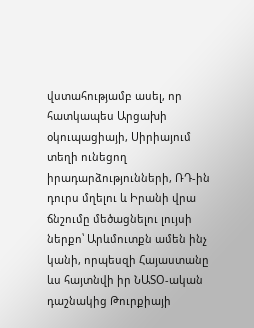վստահությամբ ասել, որ հատկապես Արցախի օկուպացիայի, Սիրիայում տեղի ունեցող իրադարձությունների, ՌԴ-ին դուրս մղելու և Իրանի վրա ճնշումը մեծացնելու լույսի ներքո՝ Արևմուտքն ամեն ինչ կանի, որպեսզի Հայաստանը ևս հայտնվի իր ՆԱՏՕ-ական դաշնակից Թուրքիայի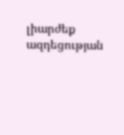լիարժեք ազդեցության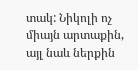տակ: Նիկոլի ոչ միայն արտաքին, այլ նաև ներքին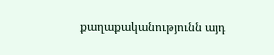քաղաքականությունն այդ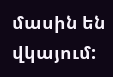մասին են վկայում: